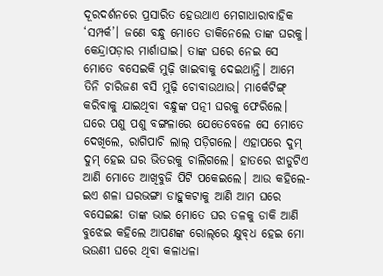ଦୂରଦର୍ଶନରେ ପ୍ରସାରିତ ହେଉଥାଏ ମେଗାଧାରାବାହିକ ‘ସମ୍ପର୍କ’। ଜଣେ ବନ୍ଧୁ ମୋତେ ଡାକିନେଲେ ତାଙ୍କ ଘରକୁ। କେନ୍ଦ୍ରାପଡ଼ାର ମାର୍ଶାଘାଇ। ତାଙ୍କ ଘରେ ନେଇ ସେ ମୋତେ ବସେଇକି ମୁଢ଼ି ଖାଇବାକୁ ଦେଇଥାନ୍ତି। ଆମେ ତିନି ଚାରିଜଣ ବସି ମୁଢ଼ି ଚୋବାଉଥାଉ। ମାର୍କେଟିଙ୍ଗ୍ କରିବାକୁ ଯାଇଥିବା ବନ୍ଧୁଙ୍କ ପତ୍ନୀ ଘରକୁ ଫେରିଲେ। ଘରେ ପଶୁ ପଶୁ ବଙ୍ଗଳାରେ ଯେତେବେଳେ ସେ ମୋତେ ଦେଖିଲେ, ରାଗିପାଚି ଲାଲ୍ ପଡ଼ିଗଲେ। ଏହାପରେ ଦୁମ୍ ଦୁମ୍ ହେଇ ଘର ଭିତରକୁ ଚାଲିଗଲେ। ହାତରେ ଝାଡୁଟିଏ ଆଣି ମୋତେ ଆଖିବୁଜି ପିଟି ପକେଇଲେ। ଆଉ କହିଲେ- ଇଏ ଶଳା ଘରଭଙ୍ଗା ଡାହୁକଟାକୁ ଆଣି ଆମ ଘରେ ବସେଇଛ! ତାଙ୍କ ଭାଇ ମୋତେ ଘର ତଳକୁ ଡାକି ଆଣି ବୁଝେଇ କହିଲେ ଆପଣଙ୍କ ରୋଲ୍‌ରେ କ୍ଷୁବ୍‌ଧ ହେଇ ମୋ ଭଉଣୀ ଘରେ ଥିବା କଳାଧଳା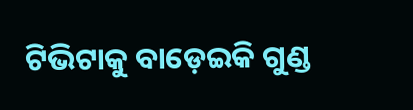ଟିଭିଟାକୁ ବାଡ଼େଇକି ଗୁଣ୍ଡ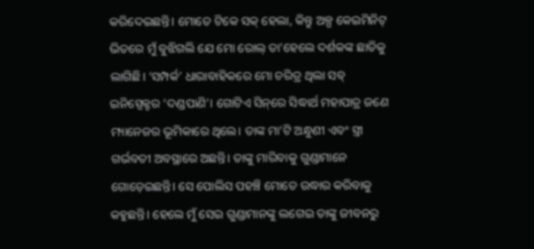କରିଦେଇଛନ୍ତି। ମୋତେ ଟିକେ ସକ୍ ହେଲା, କିନ୍ତୁ ଅଳ୍ପ କେଇମିନିଟ୍ ଭିତରେ ମୁଁ ବୁଝିଗଲି ଯେ ମୋ ରୋଲ୍ ତା’ହେଲେ ଦର୍ଶକଙ୍କ ଛାତିକୁ ଲାଗିଛି। ‘ସମ୍ପର୍କ’ ଧାରାବାହିକରେ ମୋ ଚରିତ୍ର ଥିଲା ସବ୍ ଇନିସ୍ପେକ୍ଟର ‘ଦଣ୍ଡପାଣି’। ଗୋଟିଏ ସିନ୍‌ରେ ସିଦ୍ଧାର୍ଥ ମହାପାତ୍ର ଜଣେ ମ୍ୟାନେଜର ଭୂମିକାରେ ଥିଲେ। ତାଙ୍କ ମା’ଟି ଅନ୍ଧୁଣୀ ଏବଂ ସ୍ତ୍ରୀ ଗର୍ଭବତୀ ଅବସ୍ଥାରେ ଅଛନ୍ତି। ‌ତାଙ୍କୁ ମାରିବାକୁ ଗୁଣ୍ଡାମାନେ ଗୋଡ଼େଇଛନ୍ତି। ସେ ପୋଲିସ ପହଞ୍ଚି ମୋତେ ଉଦ୍ଧାର କରିବାକୁ କହୁଛନ୍ତି। ହେଲେ ମୁଁ ସେଇ ଗୁଣ୍ଡାମାନଙ୍କୁ ଲଗେଇ ତାଙ୍କୁ ଜୀବନରୁ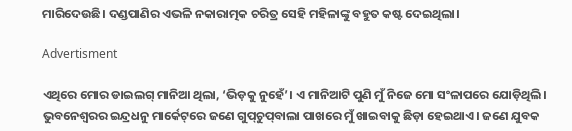ମାରିଦେଉଛି। ଦଣ୍ଡପାଣିର ଏଭଳି ନକାରାତ୍ମକ ଚରିତ୍ର ସେହି ମହିଳାଙ୍କୁ ବହୁତ କଷ୍ଟ ଦେଇଥିଲା।

Advertisment

ଏଥିରେ ମୋର ଡାଇଲଗ୍ ମାନିଆ ଥିଲା, ‘ଭିଡ଼କୁ ନୁହେଁ’। ଏ ମାନିଆଟି ପୁଣି ମୁଁ ନିଜେ ମୋ ସଂଳାପରେ ଯୋଡ଼ିଥିଲି। ଭୁବନେଶ୍ବରର ଇନ୍ଦ୍ରଧନୁ ମାର୍କେଟ୍‌ରେ ଜଣେ ଗୁପ୍‌ଚୁପ୍‌ବାଲା ପାଖରେ ମୁଁ ଖାଇବାକୁ ଛିଡ଼ା ହେଇଥାଏ। ଜଣେ ଯୁବକ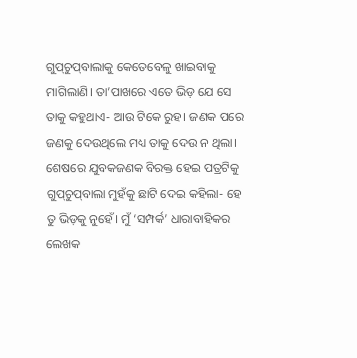ଗୁପ୍‌ଚୁପ୍‌ବାଲାକୁ କେତେବେଳୁ ଖାଇବାକୁ ମାଗିଲାଣି। ତା’ପାଖରେ ଏତେ ଭିଡ଼ ଯେ ସେ ତାକୁ କହୁଥାଏ- ଆଉ ଟିକେ ରୁହ। ଜଣକ ପରେ ଜଣକୁ ଦେଉଥିଲେ ମଧ୍ୟ ତାକୁ ଦେଉ ନ ଥିଲା। ଶେଷରେ ଯୁବକଜଣକ ବିରକ୍ତ ହେଇ ପତ୍ରଟିକୁ ଗୁପ୍‌ଚୁପ୍‌ବାଲା ମୁହଁକୁ ଛାଟି ଦେଇ କହିଲା- ହେ ତୁ ଭିଡ଼କୁ ନୁହେଁ। ମୁଁ ‘ସମ୍ପର୍କ’ ଧାରାବାହିକର ଲେଖକ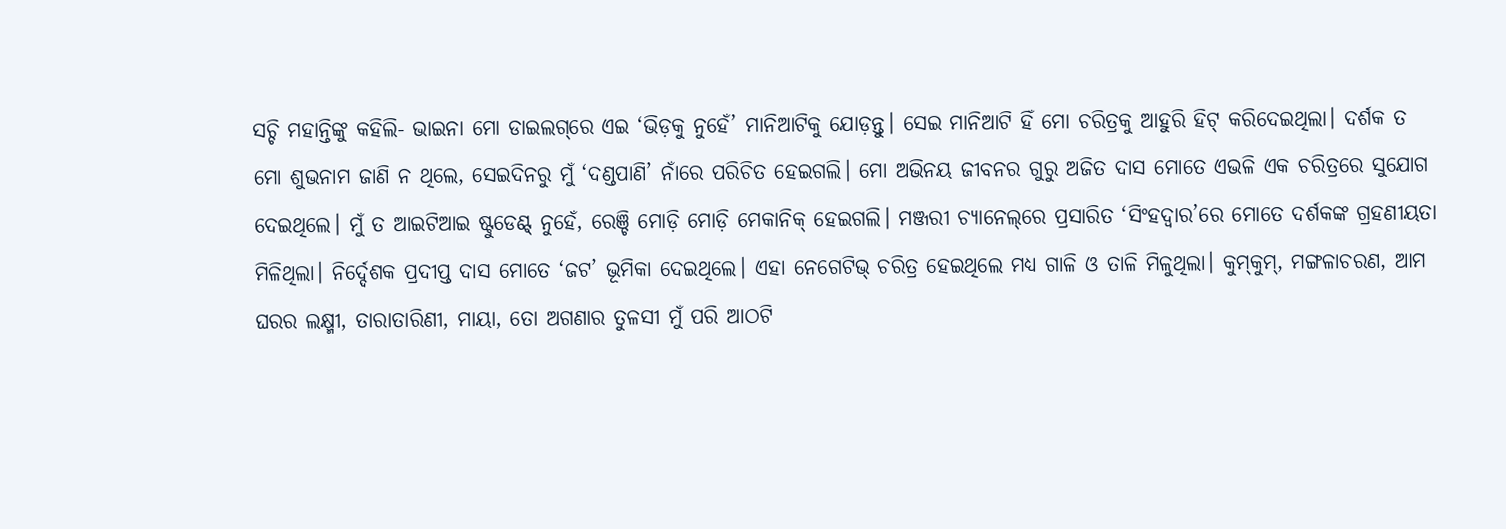ସଚ୍ଚି ମହାନ୍ତିଙ୍କୁ କହିଲି- ଭାଇନା ମୋ ଡାଇଲଗ୍‌ରେ ଏଇ ‘ଭିଡ଼କୁ ନୁହେଁ’ ମାନିଆଟିକୁ ଯୋଡ଼ନ୍ତୁ। ସେଇ ମାନିଆଟି ହିଁ ମୋ ଚରିତ୍ରକୁ ଆହୁରି ହିଟ୍ କରିଦେଇଥିଲା। ଦର୍ଶକ ତ ମୋ ଶୁଭନାମ ଜାଣି ନ ଥିଲେ, ସେଇଦିନରୁ ମୁଁ ‘ଦଣ୍ଡପାଣି’ ନାଁରେ ପରିଚିତ ହେଇଗଲି। ମୋ ଅଭିନୟ ଜୀବନର ଗୁରୁ ଅଜିତ ଦାସ ମୋତେ ଏଭଳି ଏକ ଚରିତ୍ରରେ ସୁଯୋଗ ଦେଇଥିଲେ। ମୁଁ ତ ଆଇଟିଆଇ ଷ୍ଟୁଡେଣ୍ଟ୍‌ ନୁହେଁ, ରେଞ୍ଚି ମୋଡ଼ି ମୋଡ଼ି ମେକାନିକ୍ ହେଇଗଲି। ମଞ୍ଜରୀ ଚ୍ୟାନେଲ୍‌ରେ ପ୍ରସାରିତ ‘ସିଂହଦ୍ବାର’ରେ ମୋତେ ଦର୍ଶକଙ୍କ ଗ୍ରହଣୀୟତା ମିଳିଥିଲା। ନିର୍ଦ୍ଦେଶକ ପ୍ରଦୀପ୍ତ ଦାସ ମୋତେ ‘ଜଟ’ ଭୂମିକା ଦେଇଥିଲେ। ଏହା ନେଗେଟିଭ୍ ଚରିତ୍ର ହେଇଥିଲେ ମଧ୍ୟ ଗାଳି ଓ ତାଳି ମିଳୁଥିଲା। କୁମ୍‌କୁମ୍‌, ମଙ୍ଗଳାଚରଣ, ଆମ ଘରର ଲକ୍ଷ୍ମୀ, ତାରାତାରିଣୀ, ମାୟା, ତୋ ଅଗଣାର ତୁଳସୀ ମୁଁ ପରି ଆଠଟି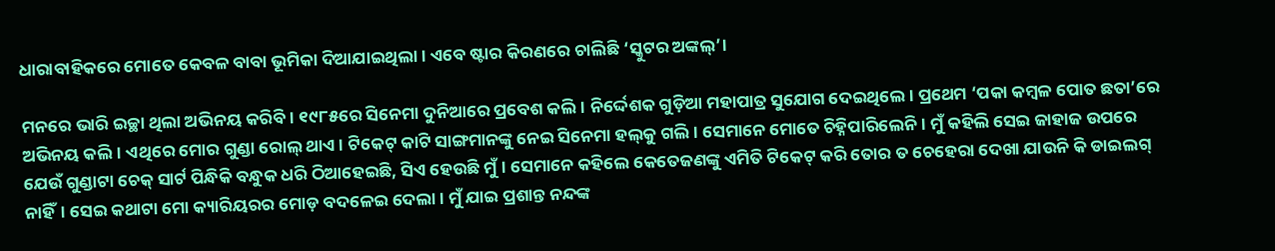ଧାରାବାହିକରେ ମୋତେ କେବଳ ବାବା ଭୂମିକା ଦିଆଯାଇଥିଲା। ଏବେ ଷ୍ଟାର କିରଣରେ ଚାଲିଛି ‘ସ୍କୁଟର ଅଙ୍କଲ୍‌’।

ମନରେ ଭାରି ଇଚ୍ଛା ଥିଲା ଅଭିନୟ କରିବି। ୧୯୮୫ରେ ସିନେମା ଦୁନିଆରେ ପ୍ରବେଶ କଲି। ନିର୍ଦ୍ଦେଶକ ଗୁଡ଼ିଆ ମହାପାତ୍ର ସୁଯୋଗ ଦେଇଥିଲେ। ପ୍ରଥ‌େମ ‘ପକା କମ୍ବଳ ପୋତ ଛତା’ରେ ଅଭିନୟ କଲି। ଏଥିରେ ମୋର ଗୁଣ୍ଡା ରୋଲ୍ ଥାଏ। ଟିକେଟ୍ କାଟି ସାଙ୍ଗମାନଙ୍କୁ ନେଇ ସିନେମା ହଲ୍‌କୁ ଗଲି। ସେମାନେ ମୋତେ ଚିହ୍ନିପାରିଲେନି। ମୁଁ କହିଲି ସେଇ ଜାହାଜ ଉପରେ ଯେଉଁ ଗୁଣ୍ଡାଟା ଚେକ୍ ସାର୍ଟ ପିନ୍ଧିକି ବନ୍ଧୁକ ଧରି ଠିଆହେଇଛି, ସିଏ ହେଉଛି ମୁଁ। ସେମାନେ କହିଲେ କେତେଜଣଙ୍କୁ ଏମିତି ଟିକେଟ୍ କରି ତୋର ତ ଚେହେରା ଦେଖା ଯାଉନି କି ଡାଇଲଗ୍ ନାହିଁ। ସେଇ କଥାଟା ମୋ କ୍ୟାରିୟରର ମୋଡ଼ ବଦଳେଇ ଦେଲା। ମୁଁ ଯାଇ ପ୍ରଶାନ୍ତ ନନ୍ଦଙ୍କ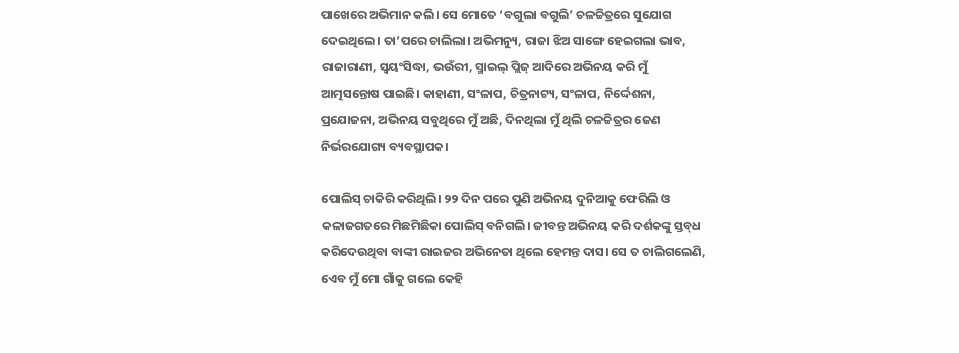ପାଖେରେ ଅଭିମାନ କଲି। ସେ ମୋତେ ‘ବଗୁଲା ବଗୁଲି’ ଚଳଚ୍ଚିତ୍ରରେ ସୁଯୋଗ ଦେଇଥିଲେ। ତା’ପରେ ଚାଲିଲା। ଅଭିମନ୍ୟୁ, ରାଜା ଝିଅ ସାଙ୍ଗେ ହେଇଗଲା ଭାବ, ରାଜାରାଣୀ, ସ୍ବୟଂସିଦ୍ଧା, ଭଉଁରୀ, ସ୍ମାଇଲ୍ ପ୍ଲିଜ୍‌ ଆଦିରେ ଅଭିନୟ କରି ମୁଁ ଆତ୍ମସନ୍ତୋଷ ପାଇଛି। କାହାଣୀ, ସଂଳାପ, ଚିତ୍ରନାଟ୍ୟ, ସଂଳାପ, ନିର୍ଦ୍ଦେଶନା, ପ୍ରଯୋଜନା, ଅଭିନୟ ସବୁଥିରେ ମୁଁ ଅଛି, ଦିନଥିଲା ମୁଁ ଥିଲି ଚଳଚ୍ଚିତ୍ରର ଜ‌େଣ ନିର୍ଭରଯୋଗ୍ୟ ବ୍ୟବସ୍ଥାପକ।

ପୋଲିସ୍ ଚାକିରି କରିଥିଲି। ୨୨ ଦିନ ପରେ ପୁଣି ଅଭିନୟ ଦୁନିଆକୁ ଫେରିଲି ଓ କଳାଜଗତରେ ମିଛମିଛିକା ପୋଲିସ୍ ବନିଗଲି। ଜୀବନ୍ତ ଅଭିନୟ କରି ଦର୍ଶକଙ୍କୁ ସ୍ତବ୍‌ଧ କରିଦେଉଥିବା ବାଙ୍କୀ ରାଇଜର ଅଭିନେତା ଥିଲେ ହେମନ୍ତ ଦାସ। ସେ ତ ଚାଲିଗଲେଣି, ଏ‌େବ ମୁଁ ମୋ ଗାଁକୁ ଗଲେ କେହି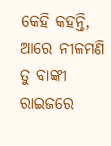କେହି କହନ୍ତି, ଆରେ ନୀଳମଣି ତୁ ବାଙ୍କୀ ରାଇଜରେ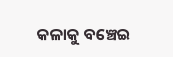କଳାକୁ ବଞ୍ଚେଇ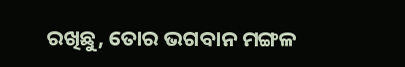ରଖିଛୁ, ତୋର ଭଗବାନ ମଙ୍ଗଳ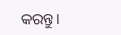କରନ୍ତୁ।